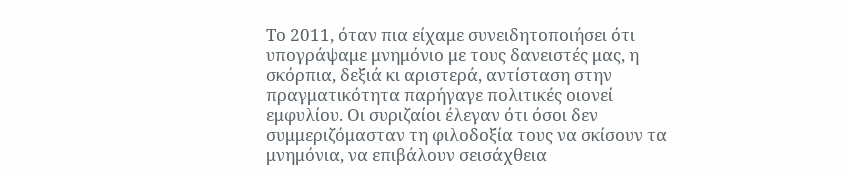Το 2011, όταν πια είχαμε συνειδητοποιήσει ότι υπογράψαμε μνημόνιο με τους δανειστές μας, η σκόρπια, δεξιά κι αριστερά, αντίσταση στην πραγματικότητα παρήγαγε πολιτικές οιονεί εμφυλίου. Οι συριζαίοι έλεγαν ότι όσοι δεν συμμεριζόμασταν τη φιλοδοξία τους να σκίσουν τα μνημόνια, να επιβάλουν σεισάχθεια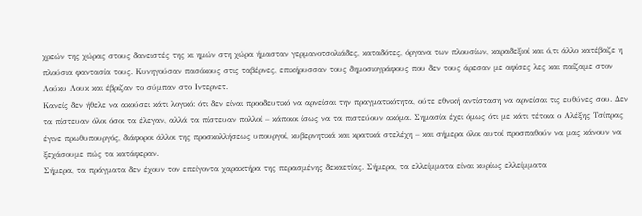χρεών της χώρας στους δανειστές της κι ημών στη χώρα ήμασταν γερμανοτσολιάδες, καταδότες, όργανα των πλουσίων, καραδεξιοί και ό,τι άλλο κατέβαζε η πλούσια φαντασία τους. Κυνηγούσαν πασόκους στις ταβέρνες, επικήρυσσαν τους δημοσιογράφους που δεν τους άρεσαν με αφίσες λες και παίζαμε στον Λούκυ Λουκ και έβριζαν το σύμπαν στο Ιντερνετ.
Κανείς δεν ήθελε να ακούσει κάτι λογικό: ότι δεν είναι προοδευτικό να αρνείσαι την πραγματικότητα, ούτε εθνική αντίσταση να αρνείσαι τις ευθύνες σου. Δεν τα πίστευαν όλοι όσοι τα έλεγαν, αλλά τα πίστευαν πολλοί – κάποιοι ίσως να τα πιστεύουν ακόμα. Σημασία έχει όμως ότι με κάτι τέτοια ο Αλέξης Τσίπρας έγινε πρωθυπουργός, διάφοροι άλλοι της προσκολλήσεως υπουργοί, κυβερνητικά και κρατικά στελέχη – και σήμερα όλοι αυτοί προσπαθούν να μας κάνουν να ξεχάσουμε πώς τα κατάφεραν.
Σήμερα, τα πράγματα δεν έχουν τον επείγοντα χαρακτήρα της περασμένης δεκαετίας. Σήμερα, τα ελλείμματα είναι κυρίως ελλείμματα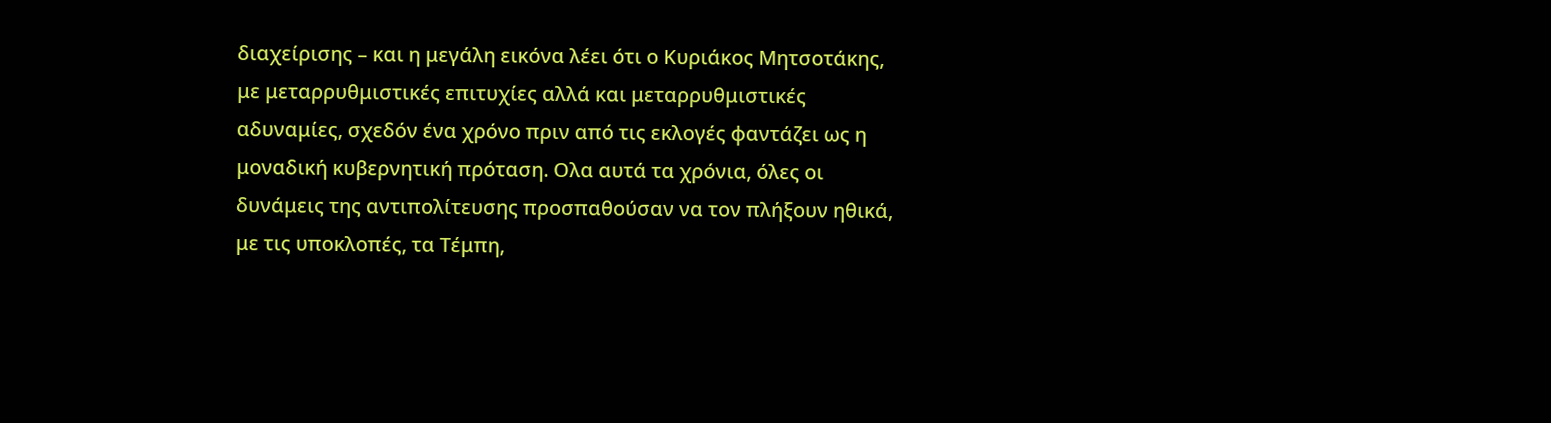διαχείρισης – και η μεγάλη εικόνα λέει ότι ο Κυριάκος Μητσοτάκης, με μεταρρυθμιστικές επιτυχίες αλλά και μεταρρυθμιστικές αδυναμίες, σχεδόν ένα χρόνο πριν από τις εκλογές φαντάζει ως η μοναδική κυβερνητική πρόταση. Ολα αυτά τα χρόνια, όλες οι δυνάμεις της αντιπολίτευσης προσπαθούσαν να τον πλήξουν ηθικά, με τις υποκλοπές, τα Τέμπη,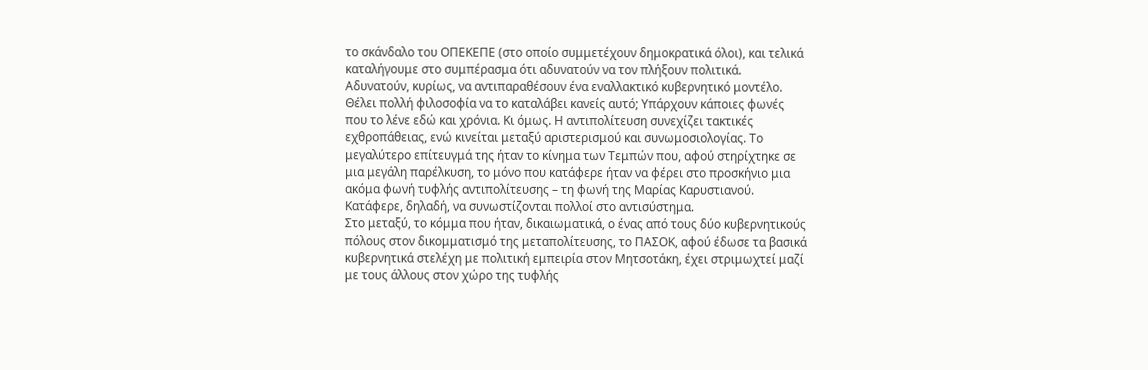το σκάνδαλο του ΟΠΕΚΕΠΕ (στο οποίο συμμετέχουν δημοκρατικά όλοι), και τελικά καταλήγουμε στο συμπέρασμα ότι αδυνατούν να τον πλήξουν πολιτικά. Αδυνατούν, κυρίως, να αντιπαραθέσουν ένα εναλλακτικό κυβερνητικό μοντέλο.
Θέλει πολλή φιλοσοφία να το καταλάβει κανείς αυτό; Υπάρχουν κάποιες φωνές που το λένε εδώ και χρόνια. Κι όμως. Η αντιπολίτευση συνεχίζει τακτικές εχθροπάθειας, ενώ κινείται μεταξύ αριστερισμού και συνωμοσιολογίας. Το μεγαλύτερο επίτευγμά της ήταν το κίνημα των Τεμπών που, αφού στηρίχτηκε σε μια μεγάλη παρέλκυση, το μόνο που κατάφερε ήταν να φέρει στο προσκήνιο μια ακόμα φωνή τυφλής αντιπολίτευσης – τη φωνή της Μαρίας Καρυστιανού. Κατάφερε, δηλαδή, να συνωστίζονται πολλοί στο αντισύστημα.
Στο μεταξύ, το κόμμα που ήταν, δικαιωματικά, ο ένας από τους δύο κυβερνητικούς πόλους στον δικομματισμό της μεταπολίτευσης, το ΠΑΣΟΚ, αφού έδωσε τα βασικά κυβερνητικά στελέχη με πολιτική εμπειρία στον Μητσοτάκη, έχει στριμωχτεί μαζί με τους άλλους στον χώρο της τυφλής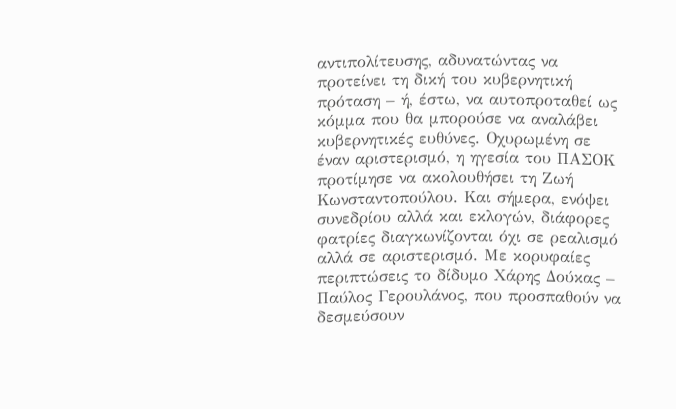αντιπολίτευσης, αδυνατώντας να προτείνει τη δική του κυβερνητική πρόταση – ή, έστω, να αυτοπροταθεί ως κόμμα που θα μπορούσε να αναλάβει κυβερνητικές ευθύνες. Οχυρωμένη σε έναν αριστερισμό, η ηγεσία του ΠΑΣΟΚ προτίμησε να ακολουθήσει τη Ζωή Κωνσταντοπούλου. Και σήμερα, ενόψει συνεδρίου αλλά και εκλογών, διάφορες φατρίες διαγκωνίζονται όχι σε ρεαλισμό αλλά σε αριστερισμό. Με κορυφαίες περιπτώσεις το δίδυμο Χάρης Δούκας – Παύλος Γερουλάνος, που προσπαθούν να δεσμεύσουν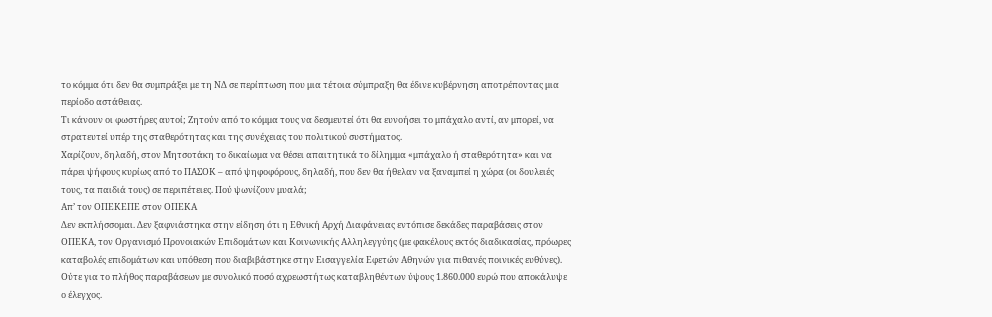το κόμμα ότι δεν θα συμπράξει με τη ΝΔ σε περίπτωση που μια τέτοια σύμπραξη θα έδινε κυβέρνηση αποτρέποντας μια περίοδο αστάθειας.
Τι κάνουν οι φωστήρες αυτοί; Ζητούν από το κόμμα τους να δεσμευτεί ότι θα ευνοήσει το μπάχαλο αντί, αν μπορεί, να στρατευτεί υπέρ της σταθερότητας και της συνέχειας του πολιτικού συστήματος.
Χαρίζουν, δηλαδή, στον Μητσοτάκη το δικαίωμα να θέσει απαιτητικά το δίλημμα «μπάχαλο ή σταθερότητα» και να πάρει ψήφους κυρίως από το ΠΑΣΟΚ – από ψηφοφόρους, δηλαδή, που δεν θα ήθελαν να ξαναμπεί η χώρα (οι δουλειές τους, τα παιδιά τους) σε περιπέτειες. Πού ψωνίζουν μυαλά;
Απ’ τον ΟΠΕΚΕΠΕ στον ΟΠΕΚΑ
Δεν εκπλήσσομαι. Δεν ξαφνιάστηκα στην είδηση ότι η Εθνική Αρχή Διαφάνειας εντόπισε δεκάδες παραβάσεις στον ΟΠΕΚΑ, τον Οργανισμό Προνοιακών Επιδομάτων και Κοινωνικής Αλληλεγγύης (με φακέλους εκτός διαδικασίας, πρόωρες καταβολές επιδομάτων και υπόθεση που διαβιβάστηκε στην Εισαγγελία Εφετών Αθηνών για πιθανές ποινικές ευθύνες). Ούτε για το πλήθος παραβάσεων με συνολικό ποσό αχρεωστήτως καταβληθέντων ύψους 1.860.000 ευρώ που αποκάλυψε ο έλεγχος.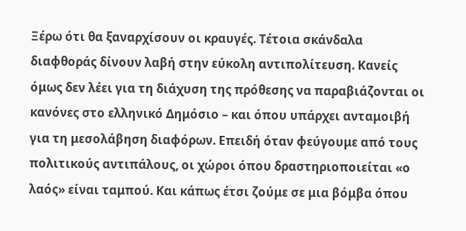Ξέρω ότι θα ξαναρχίσουν οι κραυγές. Τέτοια σκάνδαλα διαφθοράς δίνουν λαβή στην εύκολη αντιπολίτευση. Κανείς όμως δεν λέει για τη διάχυση της πρόθεσης να παραβιάζονται οι κανόνες στο ελληνικό Δημόσιο – και όπου υπάρχει ανταμοιβή για τη μεσολάβηση διαφόρων. Επειδή όταν φεύγουμε από τους πολιτικούς αντιπάλους, οι χώροι όπου δραστηριοποιείται «ο λαός» είναι ταμπού. Και κάπως έτσι ζούμε σε μια βόμβα όπου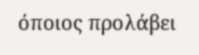όποιος προλάβει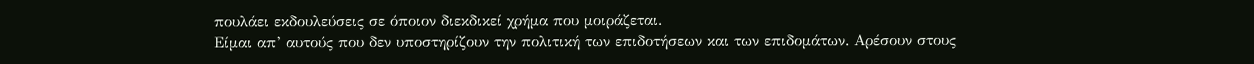πουλάει εκδουλεύσεις σε όποιον διεκδικεί χρήμα που μοιράζεται.
Είμαι απ’ αυτούς που δεν υποστηρίζουν την πολιτική των επιδοτήσεων και των επιδομάτων. Αρέσουν στους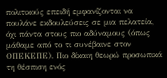πολιτικούς επειδή εμφανίζονται να πουλάνε εκδουλεύσεις σε μια πελατεία, όχι πάντα στους πιο αδύναμους (όπως μάθαμε από το τι συνέβαινε στον ΟΠΕΚΕΠΕ). Πιο δίκαιη θεωρώ προσωπικά τη θέσπιση ενός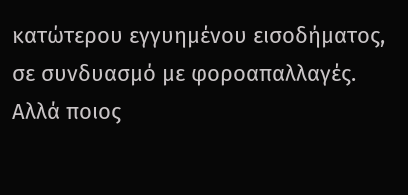κατώτερου εγγυημένου εισοδήματος, σε συνδυασμό με φοροαπαλλαγές. Αλλά ποιος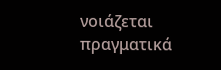νοιάζεται πραγματικά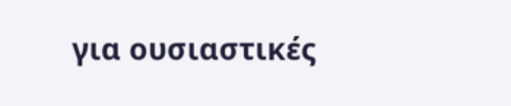για ουσιαστικές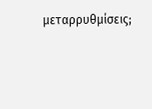μεταρρυθμίσεις;